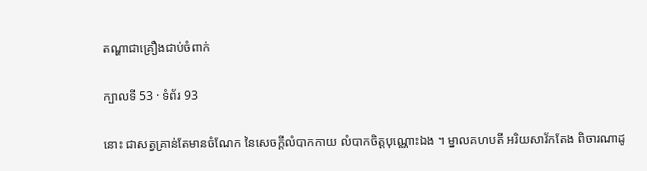តណ្ហាជាគ្រឿងជាប់ចំពាក់

ក្បាលទី 53 · ទំព័រ 93

នោះ ជាសត្វគ្រាន់តែមានចំណែក នៃសេចក្តីលំបាកកាយ លំបាកចិត្តបុណ្ណោះឯង ។ ម្នាលគហបតី អរិយសាវ័កតែង ពិចារណាដូ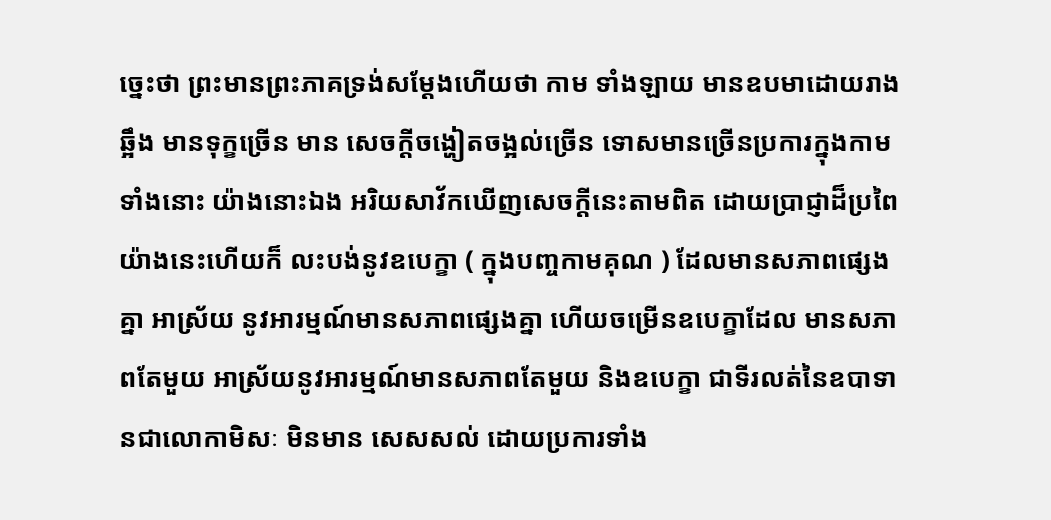ច្នេះថា ព្រះមានព្រះភាគទ្រង់សម្តែងហើយថា កាម ទាំងឡាយ មានឧបមាដោយរាងឆ្អឹង មានទុក្ខច្រើន មាន សេចក្តីចង្ហៀតចង្អល់ច្រើន ទោសមានច្រើនប្រការក្នុងកាម ទាំងនោះ យ៉ាងនោះឯង អរិយសាវ័កឃើញសេចក្តីនេះតាមពិត ដោយប្រាជ្ញាដ៏ប្រពៃយ៉ាងនេះហើយក៏ លះបង់នូវឧបេក្ខា ( ក្នុងបញ្ចកាមគុណ ) ដែលមានសភាពផ្សេងគ្នា អាស្រ័យ នូវអារម្មណ៍មានសភាពផ្សេងគ្នា ហើយចម្រើនឧបេក្ខាដែល មានសភាពតែមួយ អាស្រ័យនូវអារម្មណ៍មានសភាពតែមួយ និងឧបេក្ខា ជាទីរលត់នៃឧបាទានជាលោកាមិសៈ មិនមាន សេសសល់ ដោយប្រការទាំង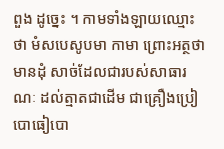ពួង ដូច្នេះ ។ កាមទាំងឡាយឈ្មោះថា មំសបេសូបមា កាមា ព្រោះអត្ថថា មានដុំ សាច់ដែលជារបស់សាធារណៈ ដល់ត្មាតជាដើម ជាគ្រឿងប្រៀបោធៀបោ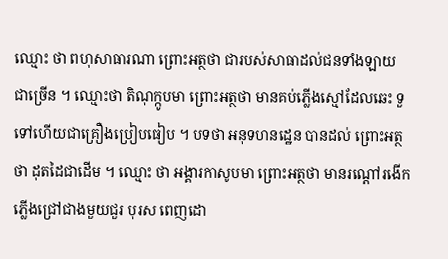ឈ្មោះ ថា ពហុសាធារណា ព្រោះអត្ថថា ជារបស់សាធាដល់ជនទាំងឡាយ ជាច្រើន ។ ឈ្មោះថា តិណុក្កូបមា ព្រោះអត្ថថា មានគប់ភ្លើងស្មៅដែលឆេះ ទួទៅហើយជាគ្រឿងប្រៀបធៀប ។ បទថា អនុទហនដ្ឋេន បានដល់ ព្រោះអត្ថថា ដុតដៃជាដើម ។ ឈ្មោះ ថា អង្គារកាសូបមា ព្រោះអត្ថថា មានរណ្តៅរងើកភ្លើងជ្រៅជាងមួយជួរ បុរស ពេញដោ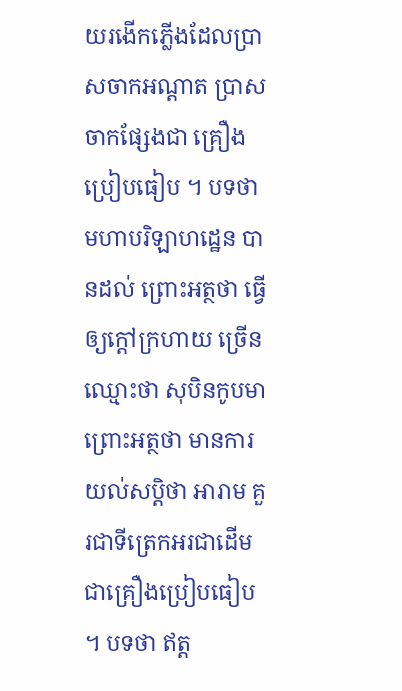យរងើកភ្លើងដែលប្រាសចាកអណ្តាត ប្រាសចាកផ្សែងជា គ្រឿងប្រៀបធៀប ។ បទថា មហាបរិឡាហដ្ឋេន បានដល់ ព្រោះអត្ថថា ធ្វើឲ្យក្តៅក្រហាយ ច្រើន ឈ្មោះថា សុបិនកូបមា ព្រោះអត្ថថា មានការយល់សប្តិថា អារាម គួរជាទីត្រេកអរជាដើម ជាគ្រឿងប្រៀបធៀប ។ បទថា ឥត្ត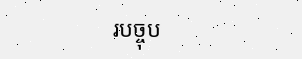របច្ចុប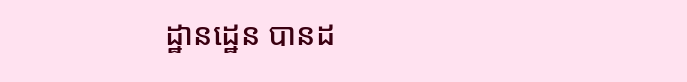ដ្ឋានដ្ឋេន បានដ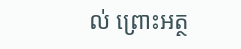ល់ ព្រោះអត្ថ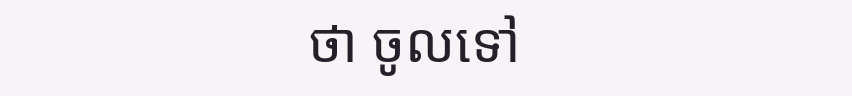ថា ចូលទៅ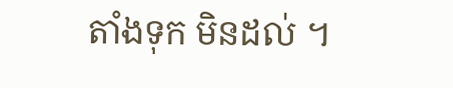តាំងទុក មិនដល់ ។